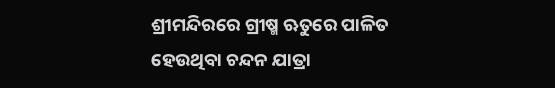ଶ୍ରୀମନ୍ଦିରରେ ଗ୍ରୀଷ୍ମ ଋତୁରେ ପାଳିତ ହେଉଥିବା ଚନ୍ଦନ ଯାତ୍ରା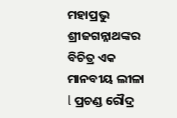ମହାପ୍ରଭୁ ଶ୍ରୀଜଗନ୍ନାଥଙ୍କର ବିଚିତ୍ର ଏକ ମାନବୀୟ ଲୀଳା l ପ୍ରଚଣ୍ଡ ରୌଦ୍ର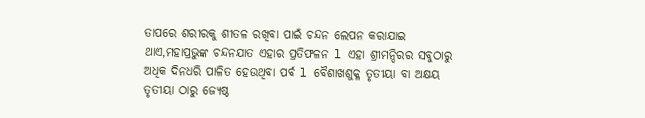ତାପରେ ଶରୀରକୁ ଶୀତଳ ରଖିବା ପାଇଁ ଚନ୍ଦନ ଲେପନ କରାଯାଇ ଥାଏ,ମହାପ୍ରଭୁଙ୍କ ଚନ୍ଦନଯାତ ଏହାର ପ୍ରତିଫଳନ l ଏହା ଶ୍ରୀମନ୍ଦିରର ସବୁଠାରୁ ଅଧିକ ଦିନଧରି ପାଳିତ ହେଉଥିବା ପର୍ବ l ବୈଶାଖଶୁକ୍ଳ ତୃତୀୟା ବା ଅକ୍ଷୟ ତୃତୀୟା ଠାରୁ ଜ୍ୟେଷ୍ଠ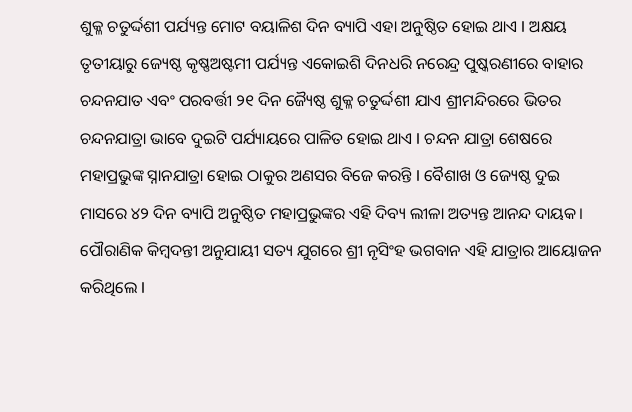ଶୁକ୍ଳ ଚତୁର୍ଦ୍ଦଶୀ ପର୍ଯ୍ୟନ୍ତ ମୋଟ ବୟାଳିଶ ଦିନ ବ୍ୟାପି ଏହା ଅନୁଷ୍ଠିତ ହୋଇ ଥାଏ l ଅକ୍ଷୟ ତୃତୀୟାରୁ ଜ୍ୟେଷ୍ଠ କୃଷ୍ଣଅଷ୍ଟମୀ ପର୍ଯ୍ୟନ୍ତ ଏକୋଇଶି ଦିନଧରି ନରେନ୍ଦ୍ର ପୁଷ୍କରଣୀରେ ବାହାର ଚନ୍ଦନଯାତ ଏବଂ ପରବର୍ତ୍ତୀ ୨୧ ଦିନ ଜ୍ୟୈଷ୍ଠ ଶୁକ୍ଳ ଚତୁର୍ଦ୍ଦଶୀ ଯାଏ ଶ୍ରୀମନ୍ଦିରରେ ଭିତର ଚନ୍ଦନଯାତ୍ରା ଭାବେ ଦୁଇଟି ପର୍ଯ୍ୟାୟରେ ପାଳିତ ହୋଇ ଥାଏ l ଚନ୍ଦନ ଯାତ୍ରା ଶେଷରେ ମହାପ୍ରଭୁଙ୍କ ସ୍ନାନଯାତ୍ରା ହୋଇ ଠାକୁର ଅଣସର ବିଜେ କରନ୍ତି l ବୈଶାଖ ଓ ଜ୍ୟେଷ୍ଠ ଦୁଇ ମାସରେ ୪୨ ଦିନ ବ୍ୟାପି ଅନୁଷ୍ଠିତ ମହାପ୍ରଭୁଙ୍କର ଏହି ଦିବ୍ୟ ଲୀଳା ଅତ୍ୟନ୍ତ ଆନନ୍ଦ ଦାୟକ।
ପୌରାଣିକ କିମ୍ବଦନ୍ତୀ ଅନୁଯାୟୀ ସତ୍ୟ ଯୁଗରେ ଶ୍ରୀ ନୃସିଂହ ଭଗବାନ ଏହି ଯାତ୍ରାର ଆୟୋଜନ କରିଥିଲେ l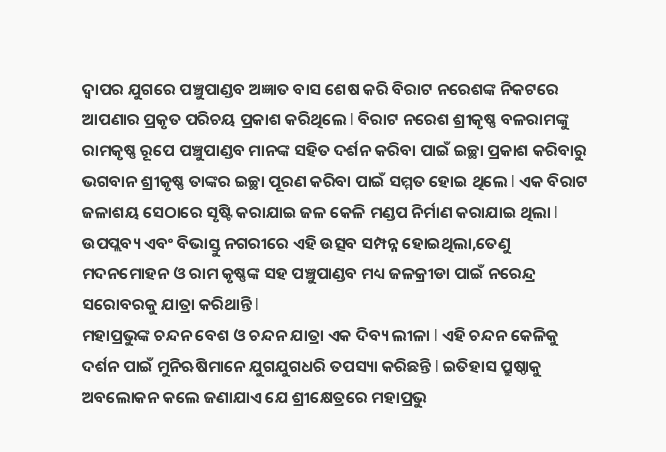ଦ୍ୱାପର ଯୁଗରେ ପଞ୍ଚୁପାଣ୍ଡବ ଅଜ୍ଞାତ ବାସ ଶେଷ କରି ବିରାଟ ନରେଶଙ୍କ ନିକଟରେ ଆପଣାର ପ୍ରକୃତ ପରିଚୟ ପ୍ରକାଶ କରିଥିଲେ l ବିରାଟ ନରେଶ ଶ୍ରୀକୃଷ୍ଣ ବଳରାମଙ୍କୁ ରାମକୃଷ୍ଣ ରୂପେ ପଞ୍ଚୁପାଣ୍ଡବ ମାନଙ୍କ ସହିତ ଦର୍ଶନ କରିବା ପାଇଁ ଇଚ୍ଛା ପ୍ରକାଶ କରିବାରୁ ଭଗବାନ ଶ୍ରୀକୃଷ୍ଣ ତାଙ୍କର ଇଚ୍ଛା ପୂରଣ କରିବା ପାଇଁ ସମ୍ମତ ହୋଇ ଥିଲେ l ଏକ ବିରାଟ ଜଳାଶୟ ସେଠାରେ ସୃଷ୍ଟି କରାଯାଇ ଜଳ କେଳି ମଣ୍ଡପ ନିର୍ମାଣ କରାଯାଇ ଥିଲା l ଉପପ୍ଲବ୍ୟ ଏବଂ ବିଭାସ୍ତୁ ନଗରୀରେ ଏହି ଉତ୍ସବ ସମ୍ପନ୍ନ ହୋଇଥିଲା,ତେଣୁ ମଦନମୋହନ ଓ ରାମ କୃଷ୍ଣଙ୍କ ସହ ପଞ୍ଚୁପାଣ୍ଡବ ମଧ୍ୟ ଜଳକ୍ରୀଡା ପାଇଁ ନରେନ୍ଦ୍ର ସରୋବରକୁ ଯାତ୍ରା କରିଥାନ୍ତି l
ମହାପ୍ରଭୁଙ୍କ ଚନ୍ଦନ ବେଶ ଓ ଚନ୍ଦନ ଯାତ୍ରା ଏକ ଦିବ୍ୟ ଲୀଳା l ଏହି ଚନ୍ଦନ କେଳିକୁ ଦର୍ଶନ ପାଇଁ ମୁନିଋଷିମାନେ ଯୁଗଯୁଗଧରି ତପସ୍ୟା କରିଛନ୍ତି l ଇତିହାସ ପ୍ରୁଷ୍ଠାକୁ ଅବଲୋକନ କଲେ ଜଣାଯାଏ ଯେ ଶ୍ରୀକ୍ଷେତ୍ରରେ ମହାପ୍ରଭୁ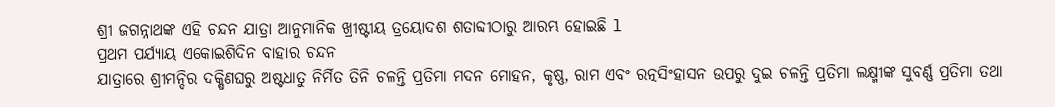ଶ୍ରୀ ଜଗନ୍ନାଥଙ୍କ ଏହି ଚନ୍ଦନ ଯାତ୍ରା ଆନୁମାନିକ ଖ୍ରୀଷ୍ଟୀୟ ତ୍ରୟୋଦଶ ଶତାବ୍ଦୀଠାରୁ ଆରମ୍ଭ ହୋଇଛି l
ପ୍ରଥମ ପର୍ଯ୍ୟାୟ ଏକୋଇଶିଦିନ ବାହାର ଚନ୍ଦନ
ଯାତ୍ରାରେ ଶ୍ରୀମନ୍ଦିର ଦକ୍ଷିଣଘରୁ ଅଷ୍ଟଧାତୁ ନିର୍ମିତ ତିନି ଚଳନ୍ତି ପ୍ରତିମା ମଦନ ମୋହନ, କୃଷ୍ଣ, ରାମ ଏବଂ ରତ୍ନସିଂହାସନ ଉପରୁ ଦୁଇ ଚଳନ୍ତି ପ୍ରତିମା ଲକ୍ଷ୍ମୀଙ୍କ ସୁବର୍ଣ୍ଣ ପ୍ରତିମା ତଥା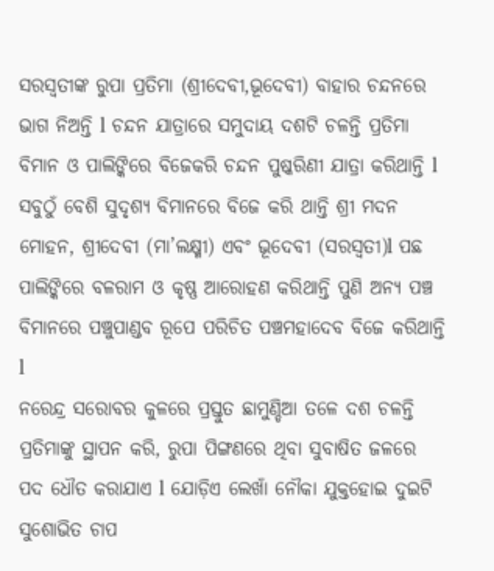ସରସ୍ୱତୀଙ୍କ ରୁପା ପ୍ରତିମା (ଶ୍ରୀଦେବୀ,ଭୂଦେବୀ) ବାହାର ଚନ୍ଦନରେ ଭାଗ ନିଅନ୍ତି l ଚନ୍ଦନ ଯାତ୍ରାରେ ସମୁଦାୟ ଦଶଟି ଚଳନ୍ତି ପ୍ରତିମା ବିମାନ ଓ ପାଲିଙ୍କିରେ ବିଜେକରି ଚନ୍ଦନ ପୁଷ୍କରିଣୀ ଯାତ୍ରା କରିଥାନ୍ତି l ସବୁଠୁଁ ବେଶି ସୁଦୃଶ୍ୟ ବିମାନରେ ବିଜେ କରି ଥାନ୍ତି ଶ୍ରୀ ମଦନ ମୋହନ, ଶ୍ରୀଦେବୀ (ମା’ଲକ୍ଷ୍ମୀ) ଏବଂ ଭୂଦେବୀ (ସରସ୍ୱତୀ)l ପଛ ପାଲିଙ୍କିରେ ବଳରାମ ଓ କୃଷ୍ଣ ଆରୋହଣ କରିଥାନ୍ତି ପୁଣି ଅନ୍ୟ ପଞ୍ଚ ବିମାନରେ ପଞ୍ଚୁପାଣ୍ଡବ ରୂପେ ପରିଚିତ ପଞ୍ଚମହାଦେବ ବିଜେ କରିଥାନ୍ତି l
ନରେନ୍ଦ୍ର ସରୋବର କୁଳରେ ପ୍ରସ୍ତୁତ ଛାମୁଣ୍ଡିଆ ତଳେ ଦଶ ଚଳନ୍ତି ପ୍ରତିମାଙ୍କୁ ସ୍ଥାପନ କରି, ରୁପା ପିଙ୍ଗଣରେ ଥିବା ସୁବାଷିତ ଜଳରେ ପଦ ଧୌତ କରାଯାଏ l ଯୋଡ଼ିଏ ଲେଖାଁ ନୌକା ଯୁକ୍ତହୋଇ ଦୁଇଟି ସୁଶୋଭିତ ଚାପ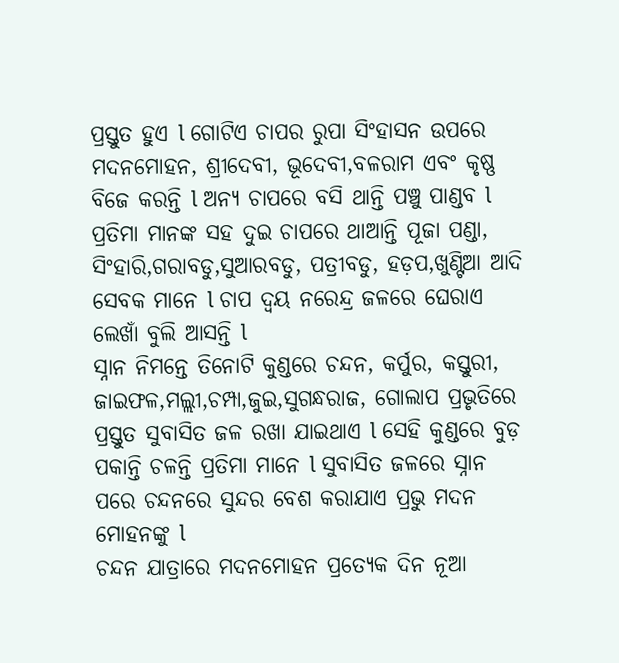ପ୍ରସ୍ତୁତ ହୁଏ l ଗୋଟିଏ ଚାପର ରୁପା ସିଂହାସନ ଉପରେ ମଦନମୋହନ, ଶ୍ରୀଦେବୀ, ଭୂଦେବୀ,ବଳରାମ ଏବଂ କୃଷ୍ଣ ବିଜେ କରନ୍ତି l ଅନ୍ୟ ଚାପରେ ବସି ଥାନ୍ତି ପଞ୍ଚୁ ପାଣ୍ଡବ l ପ୍ରତିମା ମାନଙ୍କ ସହ ଦୁଇ ଚାପରେ ଥାଆନ୍ତି ପୂଜା ପଣ୍ଡା, ସିଂହାରି,ଗରାବଡୁ,ସୁଆରବଡୁ, ପତ୍ରୀବଡୁ, ହଡ଼ପ,ଖୁଣ୍ଟିଆ ଆଦି ସେବକ ମାନେ l ଚାପ ଦ୍ୱୟ ନରେନ୍ଦ୍ର ଜଳରେ ଘେରାଏ ଲେଖାଁ ବୁଲି ଆସନ୍ତି l
ସ୍ନାନ ନିମନ୍ତେ ତିନୋଟି କୁଣ୍ଡରେ ଚନ୍ଦନ, କର୍ପୁର, କସ୍ତୁରୀ, ଜାଇଫଳ,ମଲ୍ଲୀ,ଚମ୍ପା,ଜୁଇ,ସୁଗନ୍ଧରାଜ, ଗୋଲାପ ପ୍ରଭୃତିରେ ପ୍ରସ୍ତୁତ ସୁବାସିତ ଜଳ ରଖା ଯାଇଥାଏ l ସେହି କୁଣ୍ଡରେ ବୁଡ଼ ପକାନ୍ତି ଚଳନ୍ତି ପ୍ରତିମା ମାନେ l ସୁବାସିତ ଜଳରେ ସ୍ନାନ ପରେ ଚନ୍ଦନରେ ସୁନ୍ଦର ବେଶ କରାଯାଏ ପ୍ରଭୁ ମଦନ ମୋହନଙ୍କୁ l
ଚନ୍ଦନ ଯାତ୍ରାରେ ମଦନମୋହନ ପ୍ରତ୍ୟେକ ଦିନ ନୂଆ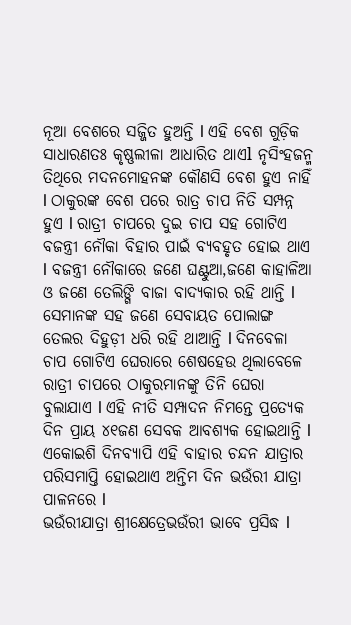ନୂଆ ବେଶରେ ସଜ୍ଜିତ ହୁଅନ୍ତି l ଏହି ବେଶ ଗୁଡ଼ିକ ସାଧାରଣତଃ କୃଷ୍ଣଲୀଳା ଆଧାରିତ ଥାଏl ନୃସିଂହଜନ୍ମ ତିଥିରେ ମଦନମୋହନଙ୍କ କୌଣସି ବେଶ ହୁଏ ନାହିଁ l ଠାକୁରଙ୍କ ବେଶ ପରେ ରାତ୍ର ଚାପ ନିତି ସମ୍ପନ୍ନ ହୁଏ l ରାତ୍ରୀ ଚାପରେ ଦୁଇ ଚାପ ସହ ଗୋଟିଏ ବଜନ୍ତ୍ରୀ ନୌକା ବିହାର ପାଇଁ ବ୍ୟବହୃତ ହୋଇ ଥାଏ l ବଜନ୍ତ୍ରୀ ନୌକାରେ ଜଣେ ଘଣ୍ଟୁଆ,ଜଣେ କାହାଳିଆ ଓ ଜଣେ ତେଲିଙ୍ଗି ବାଜା ବାଦ୍ୟକାର ରହି ଥାନ୍ତି l ସେମାନଙ୍କ ସହ ଜଣେ ସେବାୟତ ପୋଲାଙ୍ଗ ତେଲର ଦିହୁଡ଼ୀ ଧରି ରହି ଥାଆନ୍ତି l ଦିନବେଳା ଚାପ ଗୋଟିଏ ଘେରାରେ ଶେଷହେଉ ଥିଲାବେଳେ ରାତ୍ରୀ ଚାପରେ ଠାକୁରମାନଙ୍କୁ ତିନି ଘେରା ବୁଲାଯାଏ l ଏହି ନୀତି ସମ୍ପାଦନ ନିମନ୍ତେ ପ୍ରତ୍ୟେକ ଦିନ ପ୍ରାୟ ୪୧ଜଣ ସେବକ ଆବଶ୍ୟକ ହୋଇଥାନ୍ତି l ଏକୋଇଶି ଦିନବ୍ୟାପି ଏହି ବାହାର ଚନ୍ଦନ ଯାତ୍ରାର ପରିସମାପ୍ତି ହୋଇଥାଏ ଅନ୍ତିମ ଦିନ ଭଉଁରୀ ଯାତ୍ରା ପାଳନରେ l
ଭଉଁରୀଯାତ୍ରା ଶ୍ରୀକ୍ଷେତ୍ରେଭଉଁରୀ ଭାବେ ପ୍ରସିଦ୍ଧ l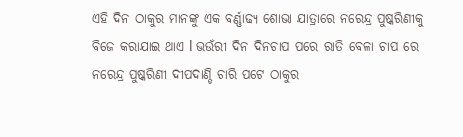ଏହି ଦିନ ଠାକୁର ମାନଙ୍କୁ ଏକ ବର୍ଣ୍ଣାଢ୍ୟ ଶୋଭା ଯାତ୍ରାରେ ନରେନ୍ଦ୍ର ପୁଷ୍କରିଣୀକୁ ବିଜେ କରାଯାଇ ଥାଏ l ଭଉଁରୀ ଦିନ ଦିନଚାପ ପରେ ରାତି ବେଳା ଚାପ ରେ ନରେନ୍ଦ୍ର ପୁଷ୍କରିଣୀ ଦୀପଦାଣ୍ଡି ଚାରି ପଟେ ଠାକୁର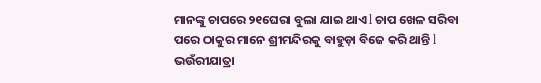ମାନଙ୍କୁ ଚାପରେ ୨୧ଘେରା ବୁଲା ଯାଇ ଥାଏ l ଚାପ ଖେଳ ସରିବା ପରେ ଠାକୁର ମାନେ ଶ୍ରୀମନ୍ଦିରକୁ ବାହୁଡ଼ା ବିଜେ କରି ଥାନ୍ତି l
ଭଉଁରୀଯାତ୍ରା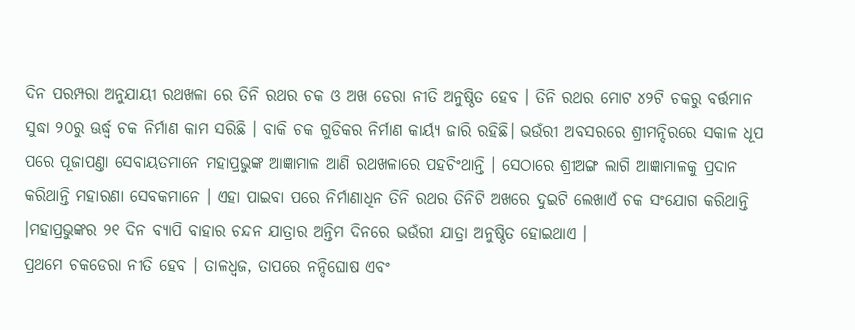ଦିନ ପରମ୍ପରା ଅନୁଯାୟୀ ରଥଖଳା ରେ ତିନି ରଥର ଚକ ଓ ଅଖ ଡେରା ନୀତି ଅନୁଷ୍ଠିତ ହେବ । ତିନି ରଥର ମୋଟ ୪୨ଟି ଚକରୁ ବର୍ତ୍ତମାନ ସୁଦ୍ଧା ୨୦ରୁ ଊର୍ଦ୍ଧ୍ୱ ଚକ ନିର୍ମାଣ କାମ ସରିଛି । ବାକି ଚକ ଗୁଡିକର ନିର୍ମାଣ କାର୍ୟ୍ୟ ଜାରି ରହିଛି। ଭଉଁରୀ ଅବସରରେ ଶ୍ରୀମନ୍ଦିରରେ ସକାଳ ଧୂପ ପରେ ପୂଜାପଣ୍ତା ସେବାୟତମାନେ ମହାପ୍ରଭୁଙ୍କ ଆଜ୍ଞାମାଳ ଆଣି ରଥଖଳାରେ ପହଚିଂଥାନ୍ତି । ସେଠାରେ ଶ୍ରୀଅଙ୍ଗ ଲାଗି ଆଜ୍ଞାମାଳକୁ ପ୍ରଦାନ କରିଥାନ୍ତି ମହାରଣା ସେବକମାନେ । ଏହା ପାଇବା ପରେ ନିର୍ମାଣାଧିନ ତିନି ରଥର ତିନିଟି ଅଖରେ ଦୁଇଟି ଲେଖାଏଁ ଚକ ସଂଯୋଗ କରିଥାନ୍ତି ।ମହାପ୍ରଭୁଙ୍କର ୨୧ ଦିନ ବ୍ୟାପି ବାହାର ଚନ୍ଦନ ଯାତ୍ରାର ଅନ୍ତିମ ଦିନରେ ଭଉଁରୀ ଯାତ୍ରା ଅନୁଷ୍ଠିତ ହୋଇଥାଏ ।
ପ୍ରଥମେ ଚକଡେରା ନୀତି ହେବ । ତାଳଧ୍ୱଜ, ତାପରେ ନନ୍ଦିଘୋଷ ଏବଂ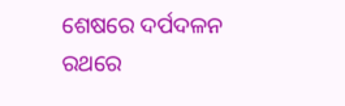ଶେଷରେ ଦର୍ପଦଳନ ରଥରେ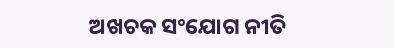ଅଖଚକ ସଂଯୋଗ ନୀତି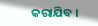କରାଯିବ ।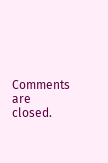Comments are closed.